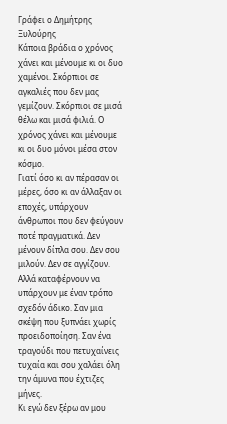Γράφει ο Δημήτρης Ξυλούρης
Κάποια βράδια ο χρόνος χάνει και μένουμε κι οι δυο χαμένοι. Σκόρπιοι σε αγκαλιές που δεν μας γεμίζουν. Σκόρπιοι σε μισά θέλω και μισά φιλιά. Ο χρόνος χάνει και μένουμε κι οι δυο μόνοι μέσα στον κόσμο.
Γιατί όσο κι αν πέρασαν οι μέρες, όσο κι αν άλλαξαν οι εποχές, υπάρχουν άνθρωποι που δεν φεύγουν ποτέ πραγματικά. Δεν μένουν δίπλα σου. Δεν σου μιλούν. Δεν σε αγγίζουν. Αλλά καταφέρνουν να υπάρχουν με έναν τρόπο σχεδόν άδικο. Σαν μια σκέψη που ξυπνάει χωρίς προειδοποίηση. Σαν ένα τραγούδι που πετυχαίνεις τυχαία και σου χαλάει όλη την άμυνα που έχτιζες μήνες.
Κι εγώ δεν ξέρω αν μου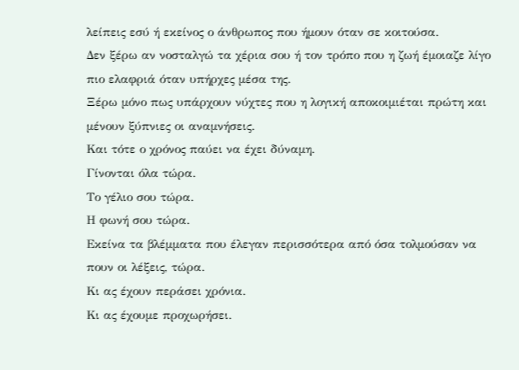λείπεις εσύ ή εκείνος ο άνθρωπος που ήμουν όταν σε κοιτούσα.
Δεν ξέρω αν νοσταλγώ τα χέρια σου ή τον τρόπο που η ζωή έμοιαζε λίγο πιο ελαφριά όταν υπήρχες μέσα της.
Ξέρω μόνο πως υπάρχουν νύχτες που η λογική αποκοιμιέται πρώτη και μένουν ξύπνιες οι αναμνήσεις.
Και τότε ο χρόνος παύει να έχει δύναμη.
Γίνονται όλα τώρα.
Το γέλιο σου τώρα.
Η φωνή σου τώρα.
Εκείνα τα βλέμματα που έλεγαν περισσότερα από όσα τολμούσαν να πουν οι λέξεις, τώρα.
Κι ας έχουν περάσει χρόνια.
Κι ας έχουμε προχωρήσει.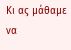Κι ας μάθαμε να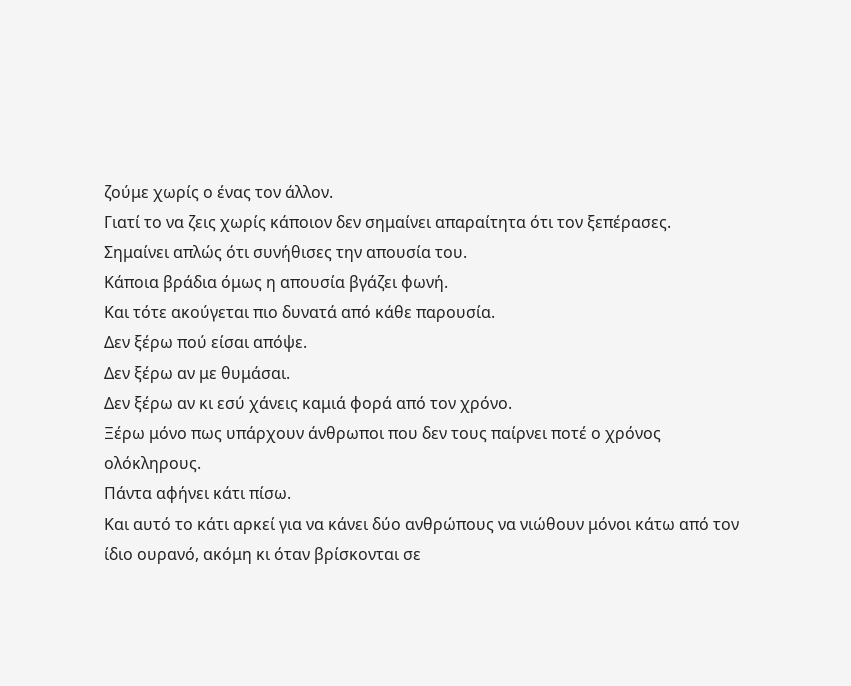ζούμε χωρίς ο ένας τον άλλον.
Γιατί το να ζεις χωρίς κάποιον δεν σημαίνει απαραίτητα ότι τον ξεπέρασες.
Σημαίνει απλώς ότι συνήθισες την απουσία του.
Κάποια βράδια όμως η απουσία βγάζει φωνή.
Και τότε ακούγεται πιο δυνατά από κάθε παρουσία.
Δεν ξέρω πού είσαι απόψε.
Δεν ξέρω αν με θυμάσαι.
Δεν ξέρω αν κι εσύ χάνεις καμιά φορά από τον χρόνο.
Ξέρω μόνο πως υπάρχουν άνθρωποι που δεν τους παίρνει ποτέ ο χρόνος ολόκληρους.
Πάντα αφήνει κάτι πίσω.
Και αυτό το κάτι αρκεί για να κάνει δύο ανθρώπους να νιώθουν μόνοι κάτω από τον ίδιο ουρανό, ακόμη κι όταν βρίσκονται σε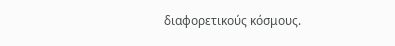διαφορετικούς κόσμους.